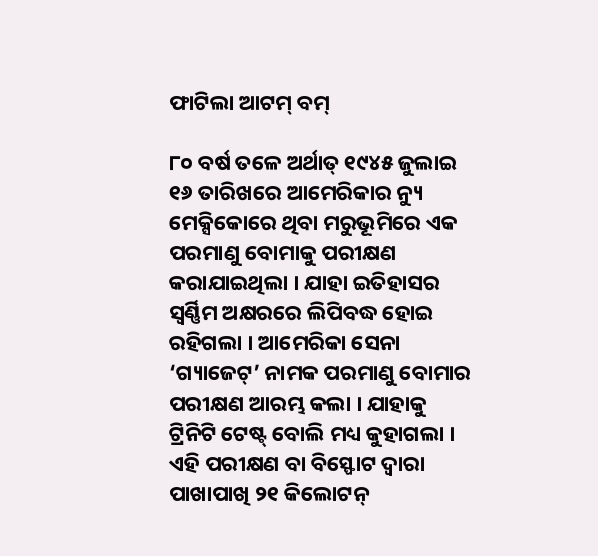ଫାଟିଲା ଆଟମ୍ ବମ୍

୮୦ ବର୍ଷ ତଳେ ଅର୍ଥାତ୍ ୧୯୪୫ ଜୁଲାଇ ୧୬ ତାରିଖରେ ଆମେରିକାର ନ୍ୟୁ ମେକ୍ସିକୋରେ ଥିବା ମରୁଭୂମିରେ ଏକ ପରମାଣୁ ବୋମାକୁ ପରୀକ୍ଷଣ କରାଯାଇଥିଲା । ଯାହା ଇତିହାସର ସ୍ବର୍ଣ୍ଣିମ ଅକ୍ଷରରେ ଲିପିବଦ୍ଧ ହୋଇ ରହିଗଲା । ଆମେରିକା ସେନା ‘ଗ୍ୟାଜେଟ୍’ ନାମକ ପରମାଣୁ ବୋମାର ପରୀକ୍ଷଣ ଆରମ୍ଭ କଲା । ଯାହାକୁ ଟ୍ରିନିଟି ଟେଷ୍ଟ୍ ବୋଲି ମଧ୍ୟ କୁହାଗଲା । ଏହି ପରୀକ୍ଷଣ ବା ବିସ୍ଫୋଟ ଦ୍ବାରା ପାଖାପାଖି ୨୧ କିଲୋଟନ୍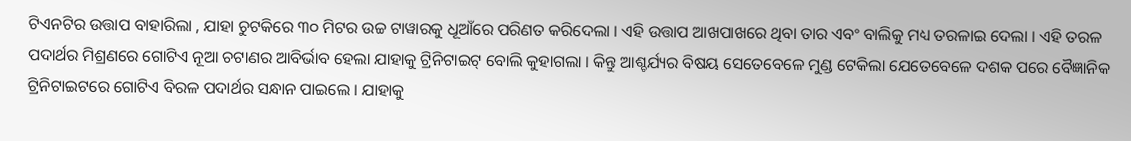ଟିଏନଟିର ଉତ୍ତାପ ବାହାରିଲା , ଯାହା ଚୁଟକିରେ ୩୦ ମିଟର ଉଚ୍ଚ ଟାୱାରକୁ ଧୂଆଁରେ ପରିଣତ କରିଦେଲା । ଏହି ଉତ୍ତାପ ଆଖପାଖରେ ଥିବା ତାର ଏବଂ ବାଲିକୁ ମଧ୍ୟ ତରଳାଇ ଦେଲା । ଏହି ତରଳ ପଦାର୍ଥର ମିଶ୍ରଣରେ ଗୋଟିଏ ନୂଆ ଚଟାଣର ଆବିର୍ଭାବ ହେଲା ଯାହାକୁ ଟ୍ରିନିଟାଇଟ୍ ବୋଲି କୁହାଗଲା । କିନ୍ତୁ ଆଶ୍ଚର୍ଯ୍ୟର ବିଷୟ ସେତେବେଳେ ମୁଣ୍ଡ ଟେକିଲା ଯେତେବେଳେ ଦଶକ ପରେ ବୈଜ୍ଞାନିକ ଟ୍ରିନିଟାଇଟରେ ଗୋଟିଏ ବିରଳ ପଦାର୍ଥର ସନ୍ଧାନ ପାଇଲେ । ଯାହାକୁ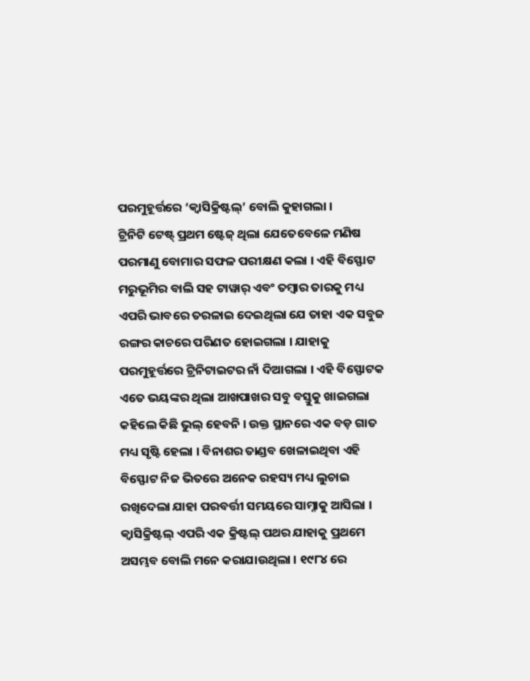ପରମୁହୂର୍ତ୍ତରେ ‘କ୍ବାସିକ୍ରିଷ୍ଟଲ୍’ ବୋଲି କୁହାଗଲା ।
ଟ୍ରିନିଟି ଟେଷ୍ଟ୍ ପ୍ରଥମ ଷ୍ଟେଜ୍ ଥିଲା ଯେତେବେଳେ ମଣିଷ ପରମାଣୁ ବୋମାର ସଫଳ ପରୀକ୍ଷଣ କଲା । ଏହି ବିସ୍ଫୋଟ ମରୁଭୂମିର ବାଲି ସହ ଟାୱାର୍ ଏବଂ ତମ୍ବାର ତାରକୁ ମଧ୍ୟ ଏପରି ଭାବରେ ତରଳାଇ ଦେଇଥିଲା ଯେ ତାହା ଏକ ସବୁଜ ରଙ୍ଗର କାଚରେ ପରିଣତ ହୋଇଗଲା । ଯାହାକୁ ପରମୁହୂର୍ତ୍ତରେ ଟ୍ରିନିଟାଇଟର ନାଁ ଦିଆଗଲା । ଏହି ବିସ୍ଫୋଟକ ଏତେ ଭୟଙ୍କର ଥିଲା ଆଖପାଖର ସବୁ ବସ୍ତୁକୁ ଖାଇଗଲା କହିଲେ କିଛି ଭୁଲ୍ ହେବନି । ଉକ୍ତ ସ୍ଥାନରେ ଏକ ବଡ଼ ଗାତ ମଧ୍ୟ ସୃଷ୍ଟି ହେଲା । ବିନାଶର ତାଣ୍ଡବ ଖେଳାଇଥିବା ଏହି ବିସ୍ଫୋଟ ନିଜ ଭିତରେ ଅନେକ ରହସ୍ୟ ମଧ୍ୟ ଲୁଚାଇ ରଖିଦେଲା ଯାହା ପରବର୍ତ୍ତୀ ସମୟରେ ସାମ୍ନାକୁ ଆସିଲା । କ୍ବାସିକ୍ରିଷ୍ଟଲ୍ ଏପରି ଏକ କ୍ରିଷ୍ଟଲ୍ ପଥର ଯାହାକୁ ପ୍ରଥମେ ଅସମ୍ଭବ ବୋଲି ମନେ କରାଯାଉଥିଲା । ୧୯୮୪ ରେ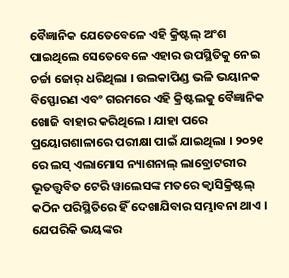ବୈଜ୍ଞାନିକ ଯେତେବେଳେ ଏହି କ୍ରିଷ୍ଟଲ୍ ଅଂଶ ପାଇଥିଲେ ସେତେବେଳେ ଏହାର ଉପସ୍ଥିତିକୁ ନେଇ ଚର୍ଚ୍ଚା ଜୋର୍ ଧରିଥିଲା । ଉଲକାପିଣ୍ଡ ଭଳି ଭୟାନକ ବିସ୍ଫୋରଣ ଏବଂ ଗରମରେ ଏହି କ୍ରିଷ୍ଟଲକୁ ବୈଜ୍ଞାନିକ ଖୋଜି ବାହାର କରିଥିଲେ । ଯାହା ପରେ ପ୍ରୟୋଗଶାଳାରେ ପରୀକ୍ଷା ପାଇଁ ଯାଇଥିଲା । ୨୦୨୧ ରେ ଲସ୍ ଏଲାମୋସ ନ୍ୟାଶନାଲ୍ ଲାବ୍ରୋଟରୀର ଭୂତତ୍ତ୍ବବିତ ଟେରି ୱାଲେସଙ୍କ ମତରେ କ୍ବାସିକ୍ରିଷ୍ଟଲ୍ କଠିନ ପରିସ୍ଥିତିରେ ହିଁ ଦେଖାଯିବାର ସମ୍ଭାବନା ଥାଏ । ଯେପରିକି ଭୟଙ୍କର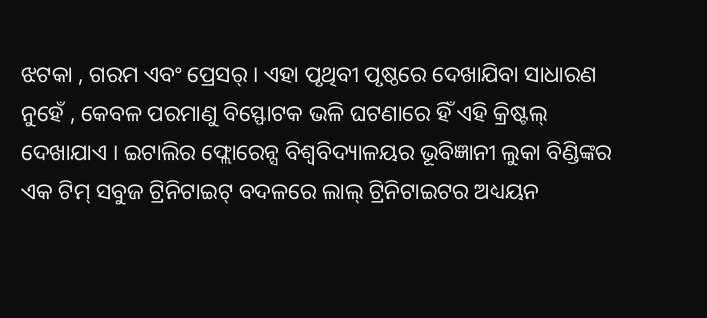ଝଟକା , ଗରମ ଏବଂ ପ୍ରେସର୍ । ଏହା ପୃଥିବୀ ପୃଷ୍ଠରେ ଦେଖାଯିବା ସାଧାରଣ ନୁହେଁ , କେବଳ ପରମାଣୁ ବିସ୍ଫୋଟକ ଭଳି ଘଟଣାରେ ହିଁ ଏହି କ୍ରିଷ୍ଟଲ୍ ଦେଖାଯାଏ । ଇଟାଲିର ଫ୍ଲୋରେନ୍ସ ବିଶ୍ବବିଦ୍ୟାଳୟର ଭୂବିଜ୍ଞାନୀ ଲୁକା ବିଣ୍ଡିଙ୍କର ଏକ ଟିମ୍ ସବୁଜ ଟ୍ରିନିଟାଇଟ୍ ବଦଳରେ ଲାଲ୍ ଟ୍ରିନିଟାଇଟର ଅଧ୍ୟୟନ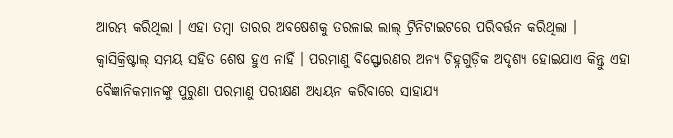ଆରମ୍ଭ କରିଥିଲା । ଏହା ତମ୍ବା ତାରର ଅବଷେଶକୁ ତରଳାଇ ଲାଲ୍ ଟ୍ରିନିଟାଇଟରେ ପରିବର୍ତ୍ତନ କରିଥିଲା ।
କ୍ୱାସିକ୍ରିଷ୍ଟାଲ୍ ସମୟ ସହିତ ଶେଷ ହୁଏ ନାହିଁ । ପରମାଣୁ ବିସ୍ଫୋରଣର ଅନ୍ୟ ଚିହ୍ନଗୁଡ଼ିକ ଅଦୃଶ୍ୟ ହୋଇଯାଏ କିନ୍ତୁ ଏହା ବୈଜ୍ଞାନିକମାନଙ୍କୁ ପୁରୁଣା ପରମାଣୁ ପରୀକ୍ଷଣ ଅଧ୍ୟୟନ କରିବାରେ ସାହାଯ୍ୟ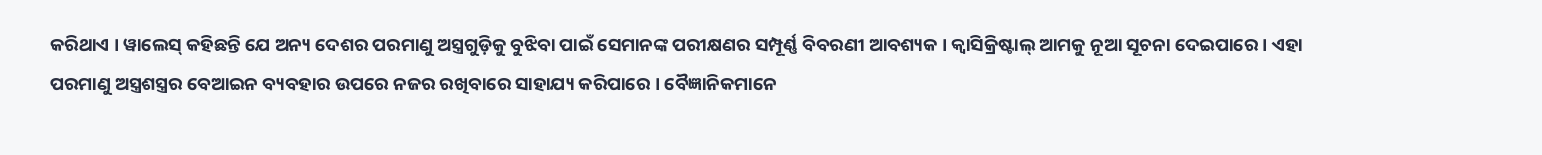କରିଥାଏ । ୱାଲେସ୍ କହିଛନ୍ତି ଯେ ଅନ୍ୟ ଦେଶର ପରମାଣୁ ଅସ୍ତ୍ରଗୁଡ଼ିକୁ ବୁଝିବା ପାଇଁ ସେମାନଙ୍କ ପରୀକ୍ଷଣର ସମ୍ପୂର୍ଣ୍ଣ ବିବରଣୀ ଆବଶ୍ୟକ । କ୍ୱାସିକ୍ରିଷ୍ଟାଲ୍ ଆମକୁ ନୂଆ ସୂଚନା ଦେଇପାରେ । ଏହା ପରମାଣୁ ଅସ୍ତ୍ରଶସ୍ତ୍ରର ବେଆଇନ ବ୍ୟବହାର ଉପରେ ନଜର ରଖିବାରେ ସାହାଯ୍ୟ କରିପାରେ । ବୈଜ୍ଞାନିକମାନେ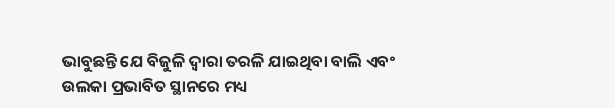ଭାବୁଛନ୍ତି ଯେ ବିଜୁଳି ଦ୍ୱାରା ତରଳି ଯାଇଥିବା ବାଲି ଏବଂ ଉଲକା ପ୍ରଭାବିତ ସ୍ଥାନରେ ମଧ୍ୟ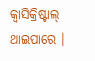କ୍ୱାସିକ୍ରିଷ୍ଟାଲ୍ ଥାଇପାରେ ।